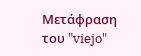Μετάφραση του "viejo"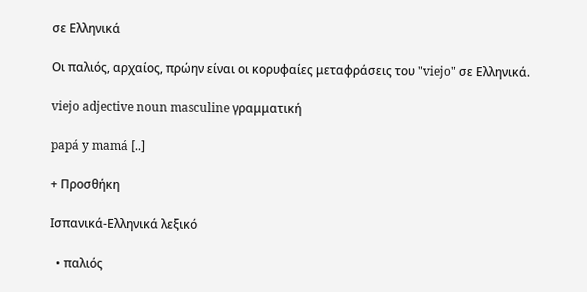σε Ελληνικά

Οι παλιός, αρχαίος, πρώην είναι οι κορυφαίες μεταφράσεις του "viejo" σε Ελληνικά.

viejo adjective noun masculine γραμματική

papá y mamá [..]

+ Προσθήκη

Ισπανικά-Ελληνικά λεξικό

  • παλιός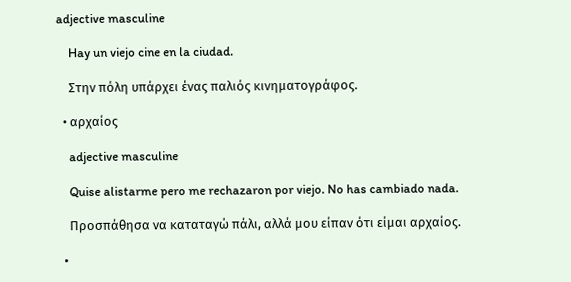adjective masculine

    Hay un viejo cine en la ciudad.

    Στην πόλη υπάρχει ένας παλιός κινηματογράφος.

  • αρχαίος

    adjective masculine

    Quise alistarme pero me rechazaron por viejo. No has cambiado nada.

    Προσπάθησα να καταταγώ πάλι, αλλά μου είπαν ότι είμαι αρχαίος.

  •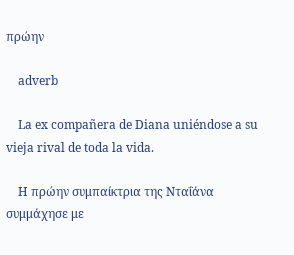πρώην

    adverb

    La ex compañera de Diana uniéndose a su vieja rival de toda la vida.

    Η πρώην συμπαίκτρια της Νταΐάνα συμμάχησε με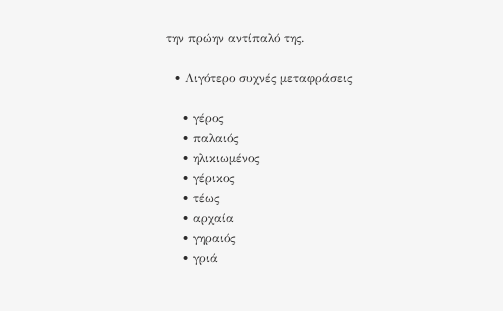την πρώην αντίπαλό της.

  • Λιγότερο συχνές μεταφράσεις

    • γέρος
    • παλαιός
    • ηλικιωμένος
    • γέρικος
    • τέως
    • αρχαία
    • γηραιός
    • γριά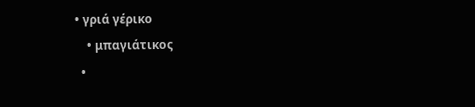• γριά γέρικο
    • μπαγιάτικος
  •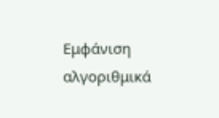Εμφάνιση αλγοριθμικά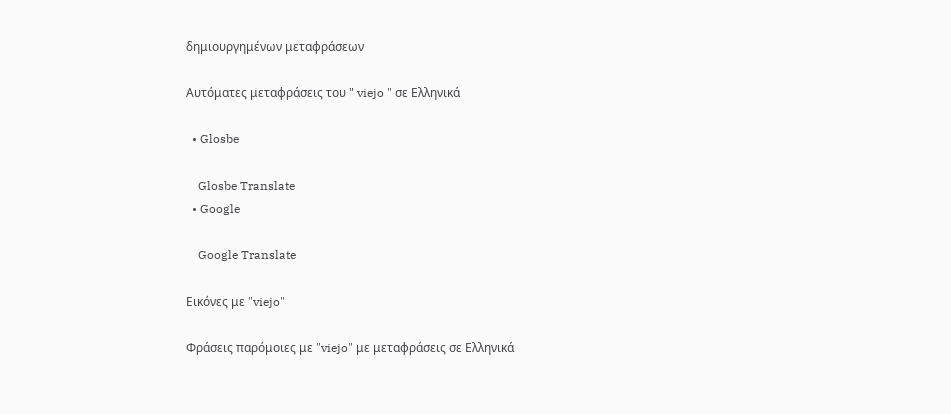δημιουργημένων μεταφράσεων

Αυτόματες μεταφράσεις του " viejo " σε Ελληνικά

  • Glosbe

    Glosbe Translate
  • Google

    Google Translate

Εικόνες με "viejo"

Φράσεις παρόμοιες με "viejo" με μεταφράσεις σε Ελληνικά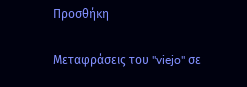Προσθήκη

Μεταφράσεις του "viejo" σε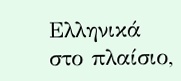Ελληνικά στο πλαίσιο,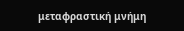μεταφραστική μνήμη